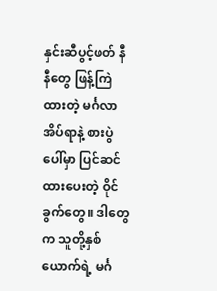နှင်းဆီပွင့်ဖတ် နီနီတွေ ဖြန့်ကြဲထားတဲ့ မင်္ဂလာအိပ်ရာနဲ့ စားပွဲပေါ်မှာ ပြင်ဆင်ထားပေးတဲ့ ဝိုင်ခွက်တွေ။ ဒါတွေက သူတို့နှစ်ယောက်ရဲ့ မင်္ဂ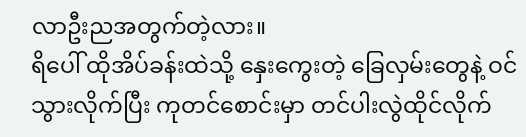လာဦးညအတွက်တဲ့လား။
ရိပေါ် ထိုအိပ်ခန်းထဲသို့ နှေးကွေးတဲ့ ခြေလှမ်းတွေနဲ့ ဝင်သွားလိုက်ပြီး ကုတင်စောင်းမှာ တင်ပါးလွဲထိုင်လိုက်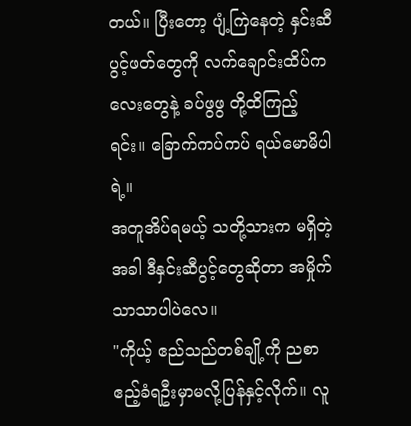တယ်။ ပြီးတော့ ပျံ့ကြဲနေတဲ့ နှင်းဆီပွင့်ဖတ်တွေကို လက်ချောင်းထိပ်ကလေးတွေနဲ့ ခပ်ဖွဖွ တို့ထိကြည့်ရင်း။ ခြောက်ကပ်ကပ် ရယ်မောမိပါရဲ့။
အတူအိပ်ရမယ့် သတို့သားက မရှိတဲ့အခါ ဒီနှင်းဆီပွင့်တွေဆိုတာ အမှိုက်သာသာပါပဲလေ။
"ကိုယ့် ဧည်သည်တစ်ချို့ကို ညစာဧည့်ခံရဦးမှာမလို့ပြန်နှင့်လိုက်။ လူ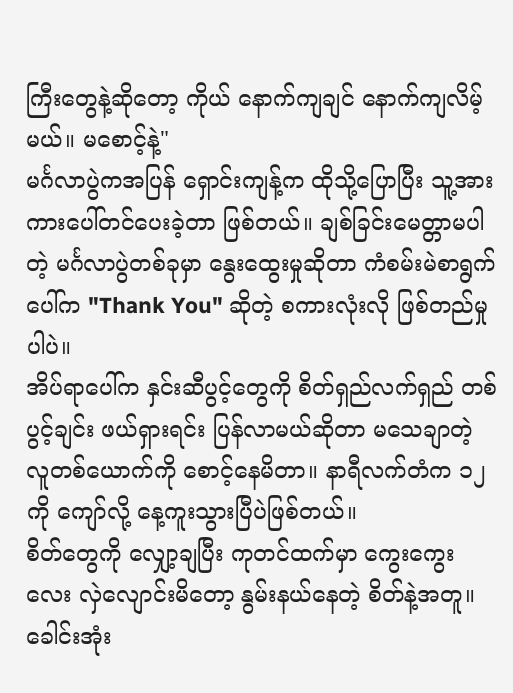ကြီးတွေနဲ့ဆိုတော့ ကိုယ် နောက်ကျချင် နောက်ကျလိမ့်မယ်။ မစောင့်နဲ့"
မင်္ဂလာပွဲကအပြန် ရှောင်းကျန့်က ထိုသို့ပြောပြီး သူ့အား ကားပေါ်တင်ပေးခဲ့တာ ဖြစ်တယ်။ ချစ်ခြင်းမေတ္တာမပါတဲ့ မင်္ဂလာပွဲတစ်ခုမှာ နွေးထွေးမှုဆိုတာ ကံစမ်းမဲစာရွက်ပေါ်က "Thank You" ဆိုတဲ့ စကားလုံးလို ဖြစ်တည်မှုပါပဲ။
အိပ်ရာပေါ်က နှင်းဆီပွင့်တွေကို စိတ်ရှည်လက်ရှည် တစ်ပွင့်ချင်း ဖယ်ရှားရင်း ပြန်လာမယ်ဆိုတာ မသေချာတဲ့ လူတစ်ယောက်ကို စောင့်နေမိတာ။ နာရီလက်တံက ၁၂ကို ကျော်လို့ နေ့ကူးသွားပြီပဲဖြစ်တယ်။
စိတ်တွေကို လျှော့ချပြီး ကုတင်ထက်မှာ ကွေးကွေးလေး လှဲလျောင်းမိတော့ နွမ်းနယ်နေတဲ့ စိတ်နဲ့အတူ။ ခေါင်းအုံး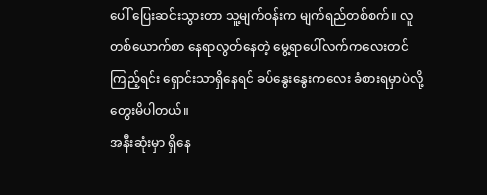ပေါ် ပြေးဆင်းသွားတာ သူ့မျက်ဝန်းက မျက်ရည်တစ်စက်။ လူတစ်ယောက်စာ နေရာလွတ်နေတဲ့ မွေ့ရာပေါ်လက်ကလေးတင်ကြည့်ရင်း ရှောင်းသာရှိနေရင် ခပ်နွေးနွေးကလေး ခံစားရမှာပဲလို့ တွေးမိပါတယ်။
အနီးဆုံးမှာ ရှိနေ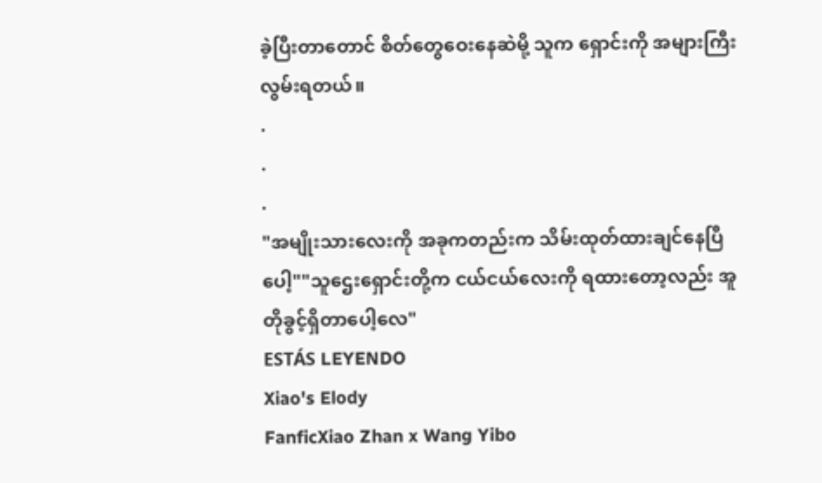ခဲ့ပြီးတာတောင် စိတ်တွေဝေးနေဆဲမို့ သူက ရှောင်းကို အများကြီး လွမ်းရတယ်။
.
.
.
"အမျိုးသားလေးကို အခုကတည်းက သိမ်းထုတ်ထားချင်နေပြီပေါ့""သူဌေးရှောင်းတို့က ငယ်ငယ်လေးကို ရထားတော့လည်း အူတိုခွင့်ရှိတာပေါ့လေ"
ESTÁS LEYENDO
Xiao's Elody
FanficXiao Zhan x Wang Yibo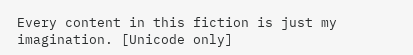Every content in this fiction is just my imagination. [Unicode only]